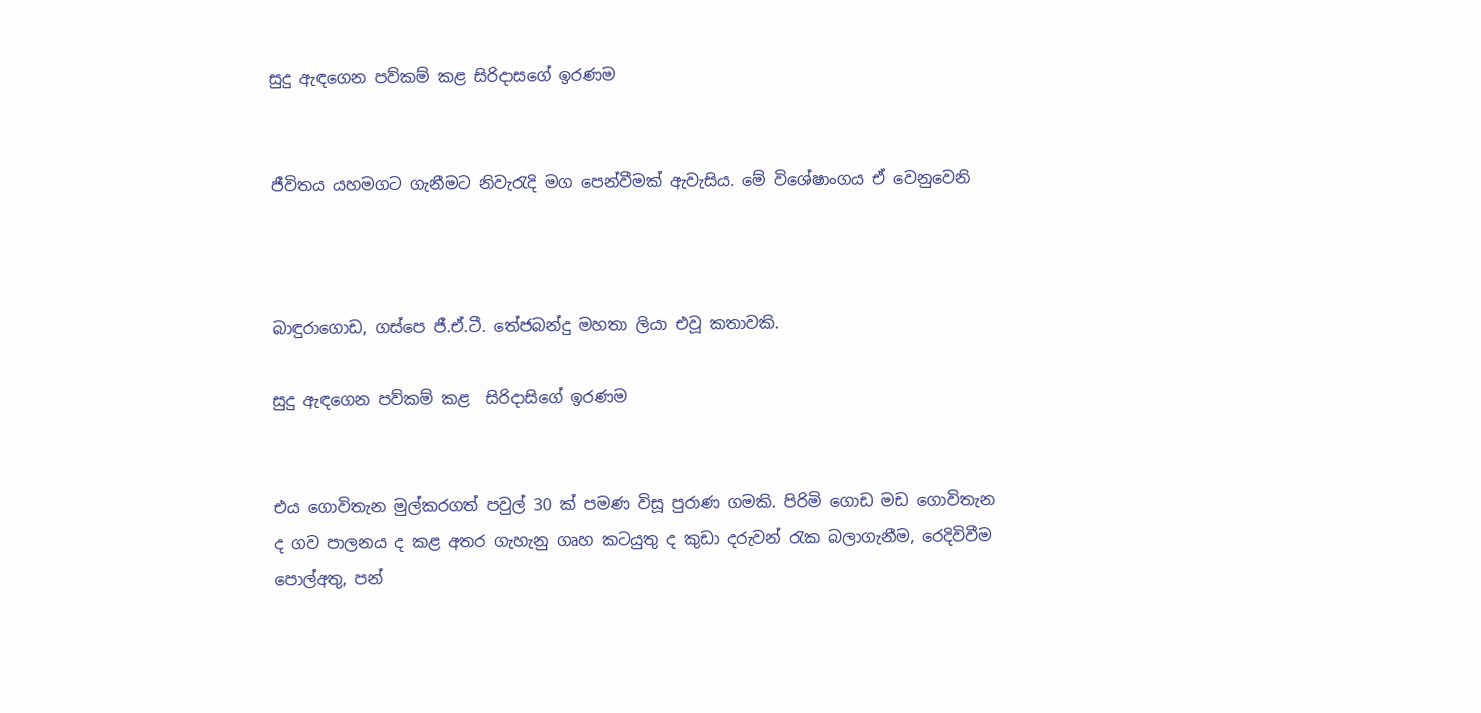සුදු ඇඳගෙන පව්කම් කළ සිරිද‌ාසගේ ඉරණම


ජීවිතය යහමගට ගැනීමට නිවැරැදි මග පෙන්වීමක් ඇවැසිය. මේ විශේෂාංගය ඒ වෙනුවෙනි



බාඳුරාගොඩ, ගස්පෙ ජී.ඒ.ටී. තේජබන්දු මහතා ලියා එවූ කතාවකි.

සුදු ඇඳගෙන පව්කම් කළ  සිරිද‌ාසිගේ ඉරණම


එය ගොවිතැන මුල්කරගත් පවුල් 30 ක් පමණ විසූ පුරාණ ගමකි. පිරිමි ගොඩ මඩ ගොවිතැන ද ගව පාලනය ද කළ අතර ගැහැනු ගෘහ කටයුතු ද කුඩා දරුවන් රැක බලාගැනීම, රෙදිවිවීම පොල්අතු, පන්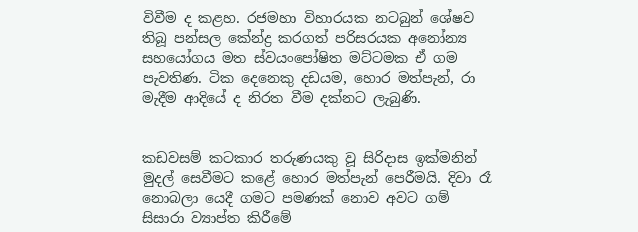විවීම ද කළහ. රජමහා විහාරයක නටබුන් ශේෂව තිබූ පන්සල කේන්ද්‍ර කරගත් පරිසරයක අනෝන්‍ය සහයෝගය මත ස්වයංපෝෂිත මට්ටමක ඒ ගම පැවතිණ. ටික දෙනෙකු දඩයම, හොර මත්පැන්, රා මැදීම ආදියේ ද නිරත වීම දක්නට ලැබුණි.


කඩවසම් කටකාර තරුණයකු වූ සිරිද‌ාස ඉක්මනින් මුදල් සෙවීමට කළේ හොර මත්පැන් පෙරීමයි. දිවා රෑ නොබලා යෙදී ගමට පමණක් නොව අවට ගම් සිසාරා ව්‍යාප්ත කිරීමේ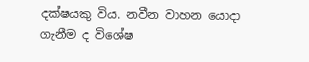දක්ෂයකු විය. නවීන වාහන යොද‌ා ගැනීම ද විශේෂ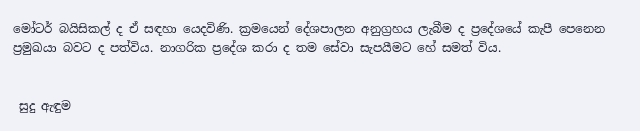මෝටර් බයිසිකල් ද ඒ සඳහා යෙදවිණි. ක්‍රමයෙන් දේශපාලන අනුග්‍රහය ලැබීම ද ප්‍රදේශයේ කැපී පෙනෙන ප්‍රමුඛයා බවට ද පත්විය. නාගරික ප්‍රදේශ කරා ද තම සේවා සැපයීමට හේ සමත් විය.


 සුදු ඇඳුම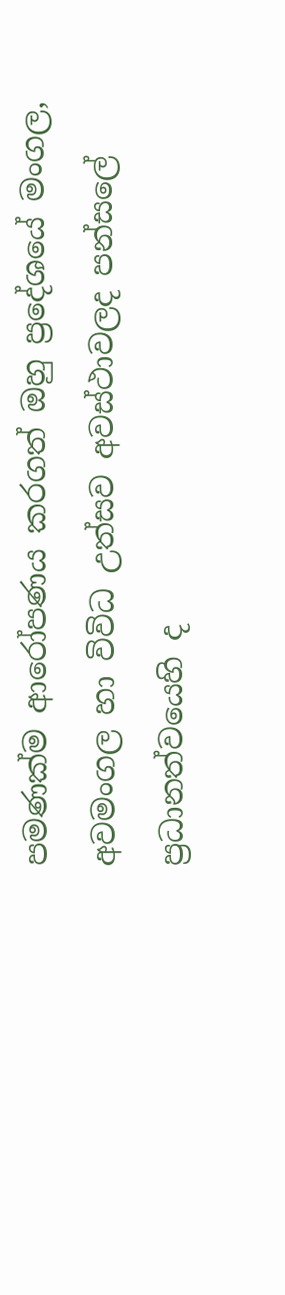පමණක්ම ආරෝපණය කරගත් ඔහු ප්‍රදේශයේ මංගල, අවමංගල හා විවිධ උත්සව අවස්ථාවලද පන්සලේ ප්‍රධානත්වයෙහි ද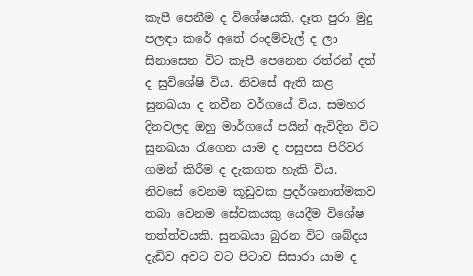කැපී පෙනීම ද විශේෂයකි. දෑත පුරා මුදු පලඳා කරේ අතේ රංදම්වැල් ද ලා සිනාසෙන විට කැපී පෙනෙන රත්රන් දත් ද සුවිශේෂි විය. නිවසේ ඇති කළ සුනඛයා ද නවීන වර්ගයේ විය. සමහර දිනවලද ඔහු මාර්ගයේ පයින් ඇවිදින විට සුනඛයා රැගෙන යාම ද පසුපස පිරිවර ගමන් කිරීම ද දැකගත හැකි විය. නිවසේ වෙනම කූඩුවක ප්‍රදර්ශනාත්මකව තබා වෙනම සේවකයකු යෙදීම විශේෂ තත්ත්වයකි. සුනඛයා බුරන විට ශබ්දය දැඩිව අවට වට පිටාව සිසාරා යාම ද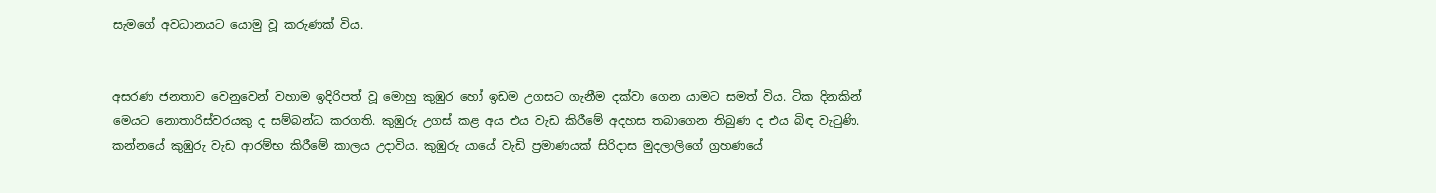සැමගේ අවධානයට යොමු වූ කරුණක් විය.


අසරණ ජනතාව වෙනුවෙන් වහාම ඉදිරිපත් වූ මොහු කුඹුර හෝ ඉඩම උගසට ගැනීම දක්වා ගෙන යාමට සමත් විය. ටික දිනකින් මෙයට නොතාරිස්වරයකු ද සම්බන්ධ කරගති. කුඹුරු උගස් කළ අය එය වැඩ කිරීමේ අදහස තබාගෙන තිබුණ ද එය බිඳ වැටුණි. කන්නයේ කුඹුරු වැඩ ආරම්භ කිරීමේ කාලය උද‌ාවිය. කුඹුරු යායේ වැඩි ප්‍රමාණයක් සිරිද‌ාස මුදලාලිගේ ග්‍රහණයේ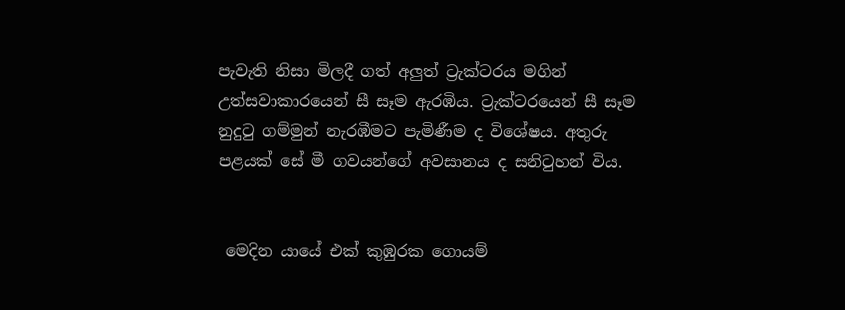පැවැති නිසා මිලදී ගත් අලුත් ට්‍රැක්ටරය මගින් උත්සවාකාරයෙන් සී සෑම ඇරඹිය. ට්‍රැක්ටරයෙන් සී සෑම නුදුටු ගම්මුන් නැරඹීමට පැමිණීම ද විශේෂය. අතුරු පළයක් සේ මී ගවයන්ගේ අවසානය ද සනිටුහන් විය.


 මෙදින යායේ එක් කුඹුරක ගොයම්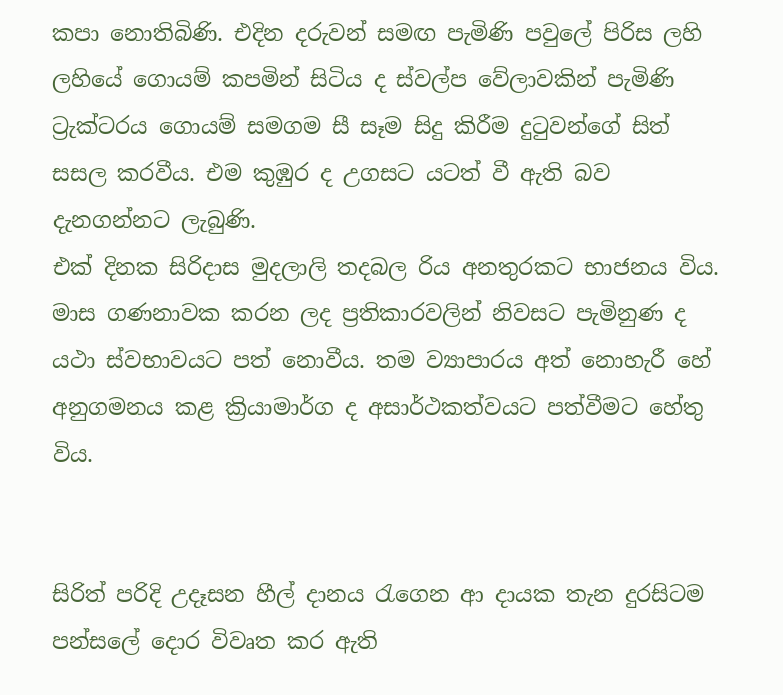කපා නොතිබිණි. එදින දරුවන් සමඟ පැමිණි පවුලේ පිරිස ලහි ලහියේ ගොයම් කපමින් සිටිය ද ස්වල්ප වේලාවකින් පැමිණි ට්‍රැක්ටරය ගොයම් සමගම සී සෑම සිදු කිරීම දුටුවන්ගේ සිත් සසල කරවීය. එම කුඹුර ද උගසට යටත් වී ඇති බව දැනගන්නට ලැබුණි.
එක් දිනක සිරිද‌ාස මුදලාලි තදබල රිය අනතුරකට භාජනය විය. මාස ගණනාවක කරන ලද ප්‍රතිකාරවලින් නිවසට පැමිනුණ ද යථා ස්වභාවයට පත් නොවීය. තම ව්‍යාපාරය අත් නොහැරී හේ අනුගමනය කළ ක්‍රියාමාර්ග ද අසාර්ථකත්වයට පත්වීමට හේතු විය.


සිරිත් පරිදි උදෑසන හීල් ද‌ානය රැගෙන ආ ද‌ායක තැන දුරසිටම පන්සලේ දොර විවෘත කර ඇති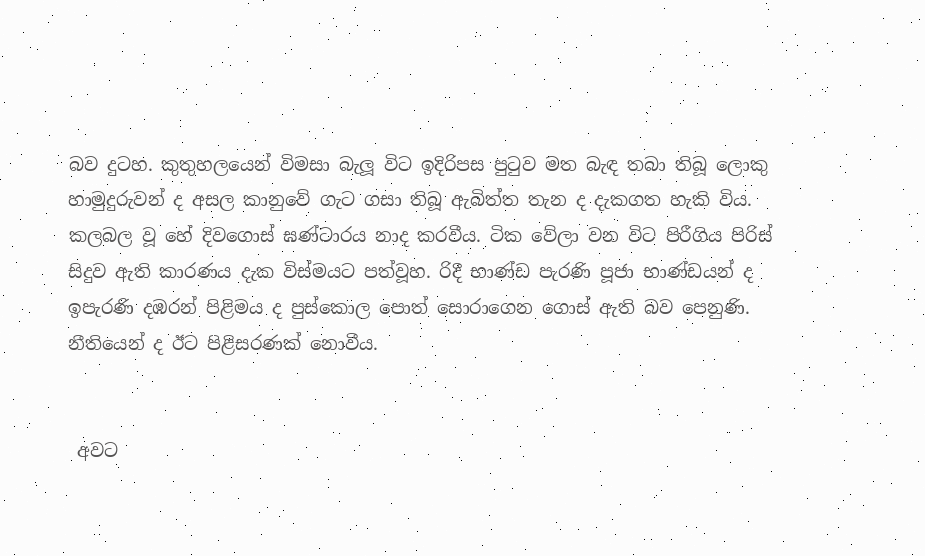බව දුටහ. කුතුහලයෙන් විමසා බැලූ විට ඉදිරිපස පුටුව මත බැඳ තබා තිබූ ලොකු හාමුදුරුවන් ද අසල කානුවේ ගැට ගසා තිබූ ඇබිත්ත තැන ද දැකගත හැකි විය. කලබල වූ හේ දිවගොස් ඝණ්ටාරය නාද කරවීය. ටික වේලා වන විට පිරීගිය පිරිස් සිදුව ඇති කාරණය දැක විස්මයට පත්වූහ. රිදී භාණ්ඩ පැරණි පූජා භාණ්ඩයන් ද ඉපැරණි දඹරන් පිළිමය ද පුස්කොල පොත් සොරාගෙන ගොස් ඇති බව පෙනුණි. නීතියෙන් ද ඊට පිළිසරණක් නොවීය.


 අවට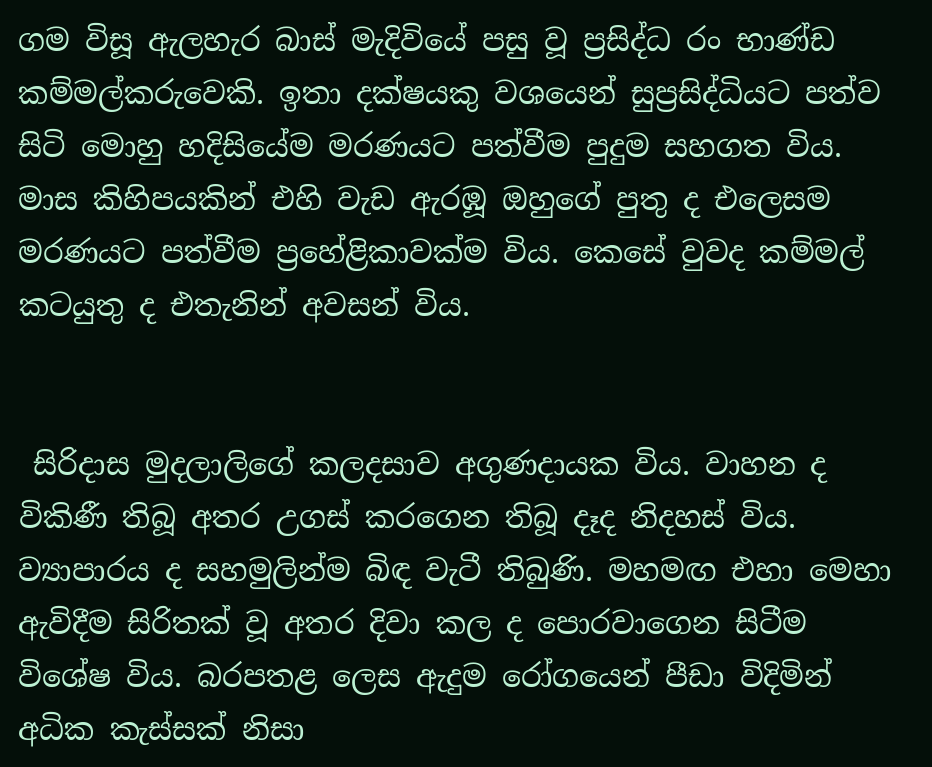ගම විසූ ඇලහැර බාස් මැදිවියේ පසු වූ ප්‍රසිද්ධ රං භාණ්ඩ කම්මල්කරුවෙකි. ඉතා දක්ෂයකු වශයෙන් සුප්‍රසිද්ධියට පත්ව සිටි මොහු හදිසියේම මරණයට පත්වීම පුදුම සහගත විය. මාස කිහිපයකින් එහි වැඩ ඇරඹූ ඔහුගේ පුතු ද එලෙසම මරණයට පත්වීම ප්‍රහේළිකාවක්ම විය. කෙසේ වුවද කම්මල් කටයුතු ද එතැනින් අවසන් විය.


 සිරිද‌ාස මුදලාලිගේ කලදසාව අගුණද‌ායක විය. වාහන ද විකිණී තිබූ අතර උගස් කරගෙන තිබූ දෑද නිදහස් විය. ව්‍යාපාරය ද සහමුලින්ම බිඳ වැටී තිබුණි. මහමඟ එහා මෙහා ඇවිදීම සිරිතක් වූ අතර දිවා කල ද පොරවාගෙන සිටීම විශේෂ විය. බරපතළ ලෙස ඇදුම රෝගයෙන් පීඩා විදිමින් අධික කැස්සක් නිසා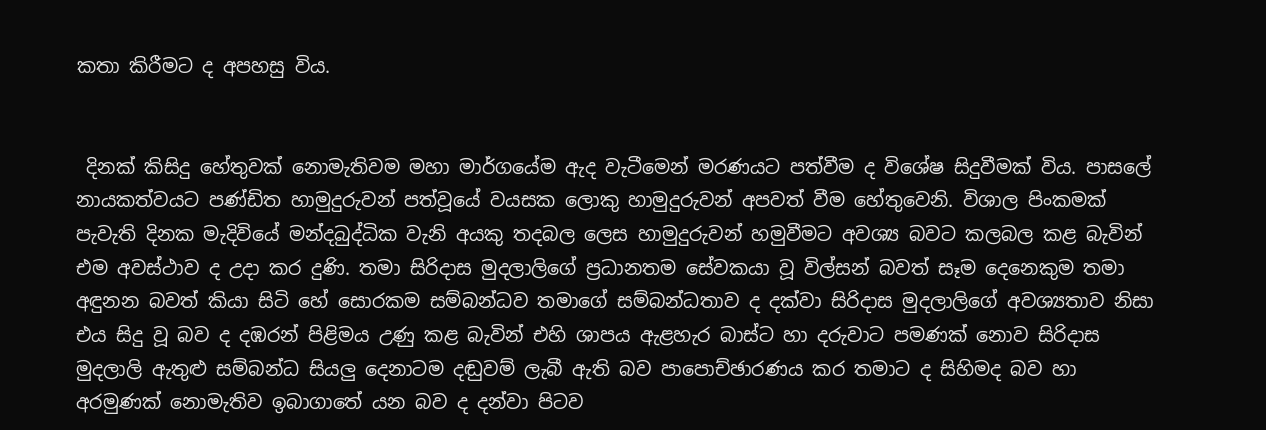කතා කිරීමට ද අපහසු විය.


 දිනක් කිසිදු හේතුවක් නොමැතිවම මහා මාර්ගයේම ඇද වැටීමෙන් මරණයට පත්වීම ද විශේෂ සිදුවීමක් විය. පාසලේ නායකත්වයට පණ්ඩිත හාමුදුරුවන් පත්වූයේ වයසක ලොකු හාමුදුරුවන් අපවත් වීම හේතුවෙනි. විශාල පිංකමක් පැවැති දිනක මැදිවියේ මන්දබුද්ධික වැනි අයකු තදබල ලෙස හාමුදුරුවන් හමුවීමට අවශ්‍ය බවට කලබල කළ බැවින් එම අවස්ථාව ද උද‌ා කර දුණි. තමා සිරිද‌ාස මුදලාලිගේ ප්‍රධානතම සේවකයා වූ විල්සන් බවත් සෑම දෙනෙකුම තමා අඳුනන බවත් කියා සිටි හේ සොරකම සම්බන්ධව තමාගේ සම්බන්ධතාව ද දක්වා සිරිද‌ාස මුදලාලිගේ අවශ්‍යතාව නිසා එය සිදු වූ බව ද දඹරන් පිළිමය උණු කළ බැවින් එහි ශාපය ඇළහැර බාස්ට හා දරුවාට පමණක් නොව සිරිදාස මුදලාලි ඇතුළු සම්බන්ධ සියලු දෙනාටම දඬුවම් ලැබී ඇති බව පාපොච්ඡාරණය කර තමාට ද සිහිමද බව හා අරමුණක් නොමැතිව ඉබාගාතේ යන බව ද දන්වා පිටව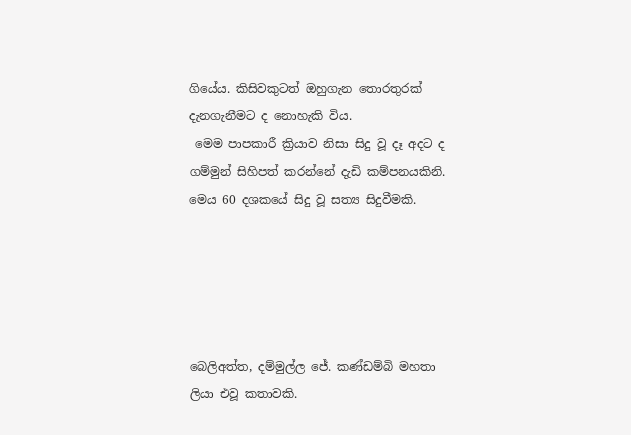ගියේය. කිසිවකුටත් ඔහුගැන තොරතුරක් දැනගැනීමට ද නොහැකි විය.
 මෙම පාපකාරී ක්‍රියාව නිසා සිදු වූ දෑ අදට ද ගම්මුන් සිහිපත් කරන්නේ දැඩි කම්පනයකිනි. මෙය 60 දශකයේ සිදු වූ සත්‍ය සිදුවීමකි.





බෙලිඅත්ත, දම්මුල්ල ජේ. කණ්ඩම්බි මහතා ලියා එවූ කතාවකි.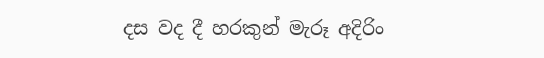දස වද දී හරකුන් මැරූ අදිරිං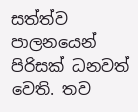සත්ත්ව පාලනයෙන් පිරිසක් ධනවත් වෙති. තව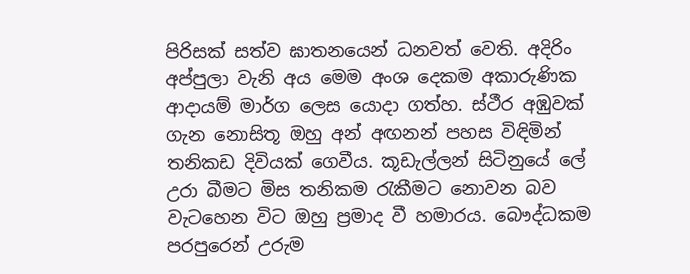පිරිසක් සත්ව ඝාතනයෙන් ධනවත් වෙති. අදිරිං අප්පුලා වැනි අය මෙම අංශ දෙකම අකාරුණික ආද‌ායම් මාර්ග ලෙස යොද‌ා ගත්හ. ස්ථීර අඹුවක් ගැන නොසිතූ ඔහු අන් අඟනන් පහස විඳිමින් තනිකඩ දිවියක් ගෙවීය. කූඩැල්ලන් සිටිනුයේ ලේ උරා බීමට මිස තනිකම රැකීමට නොවන බව වැටහෙන විට ඔහු ප්‍රමාද වී හමාරය. බෞද්ධකම පරපුරෙන් උරුම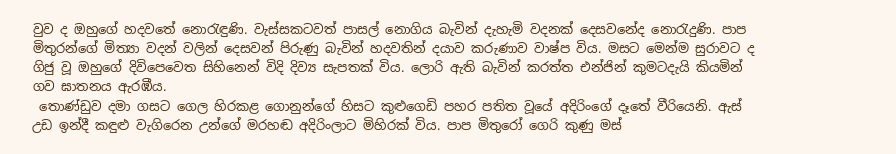වුව ද ඔහුගේ හදවතේ නොරැඳුණි. වැස්සකටවත් පාසල් නොගිය බැවින් දැහැමි වදනක් දෙසවනේද නොරැදුණි. පාප මිතුරන්ගේ මිත්‍යා වදන් වලින් දෙසවන් පිරුණු බැවින් හදවතින් දයාව කරුණාව වාෂ්ප විය. මසට මෙන්ම සුරාවට ද ගිජු වූ ඔහුගේ දිවිපෙවෙත සිහිනෙන් විදි දිව්‍ය සැපතක් විය. ලොරි ඇති බැවින් කරත්ත එන්ජින් කුමටදැයි කියමින් ගව ඝාතනය ඇරඹීය.
 තොණ්ඩුව දමා ගසට ගෙල හිරකළ ගොනුන්ගේ හිසට කුළුගෙඩි පහර පතිත වූයේ අදිරිංගේ දෑතේ වීරියෙනි. ඇස් උඩ ඉන්දී කඳුළු වැගිරෙන උන්ගේ මරහඬ අදිරිංලාට මිහිරක් විය. පාප මිතුරෝ ගෙරි කුණු මස්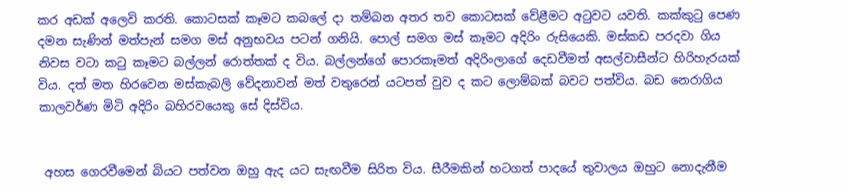කර අඩක් අලෙවි කරති. කොටසක් කෑමට කබලේ ද‌ා තම්බන අතර තව කොටසක් වේළීමට අටුවට යවති. කක්කුටු පෙණ දමන සැණින් මත්පැන් සමග මස් අනුභවය පටන් ගනියි. පොල් සමග මස් කෑමට අදිරිං රුසියෙකි. මස්කඩ පරදවා ගිය නිවස වටා කටු කෑමට බල්ලන් රොත්තක් ද විය. බල්ලන්ගේ පොරකෑමත් අදිරිංලාගේ දෙඩවීමත් අසල්වාසීන්ට හිරිහැරයක් විය. දත් මත හිරවෙන මස්කැබලි වේදනාවන් මත් වතුරෙන් යටපත් වුව ද කට ලොම්බක් බවට පත්විය. බඩ නෙරාගිය කාලවර්ණ මිටි අදිරිං බහිරවයෙකු සේ දිස්විය.


 අහස ගෙරවීමෙන් බියට පත්වන ඔහු ඇද යට සැඟවීම සිරිත විය. සීරීමකින් හටගත් පාදයේ තුවාලය ඔහුට නොදැනීම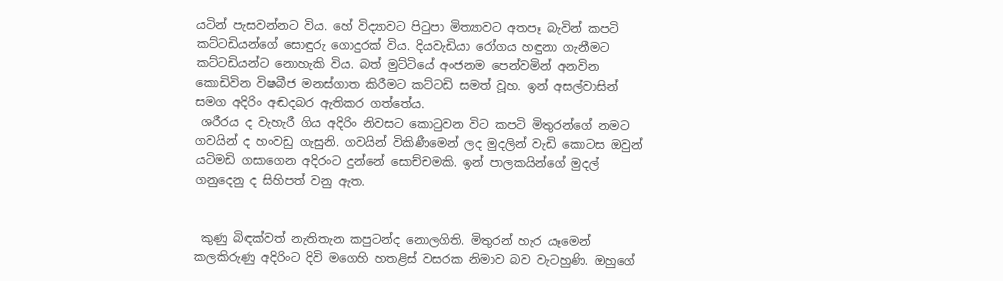යටින් පැසවන්නට විය. හේ විද්‍යාවට පිටුපා මිත්‍යාවට අතපෑ බැවින් කපටි කට්ටඩියන්ගේ සොඳුරු ගොදුරක් විය. දියවැඩියා රෝගය හඳුනා ගැනීමට කට්ටඩියන්ට නොහැකි විය. බත් මුට්ටියේ අංජනම පෙන්වමින් අනවින කොඩිවින විෂබීජ මනස්ගාත කිරීමට කට්ටඩි සමත් වූහ. ඉන් අසල්වාසින් සමග අදිරිං අඬදබර ඇතිකර ගත්තේය.
 ශරීරය ද වැහැරී ගිය අදිරිං නිවසට කොටුවන විට කපටි මිතුරන්ගේ නමට ගවයින් ද හංවඩු ගැසුනි. ගවයින් විකිණීමෙන් ලද මුදලින් වැඩි කොටස ඔවුන් යටිමඩි ගසාගෙන අදිරංට දුන්නේ සොච්චමකි. ඉන් පාලකයින්ගේ මුදල් ගනුදෙනු ද සිහිපත් වනු ඇත.


 කුණු බිඳක්වත් නැතිතැන කපුටන්ද නොලගිති. මිතුරන් හැර යෑමෙන් කලකිරුණු අදිරිංට දිවි මගෙහි හතළිස් වසරක නිමාව බව වැටහුණි. ඔහුගේ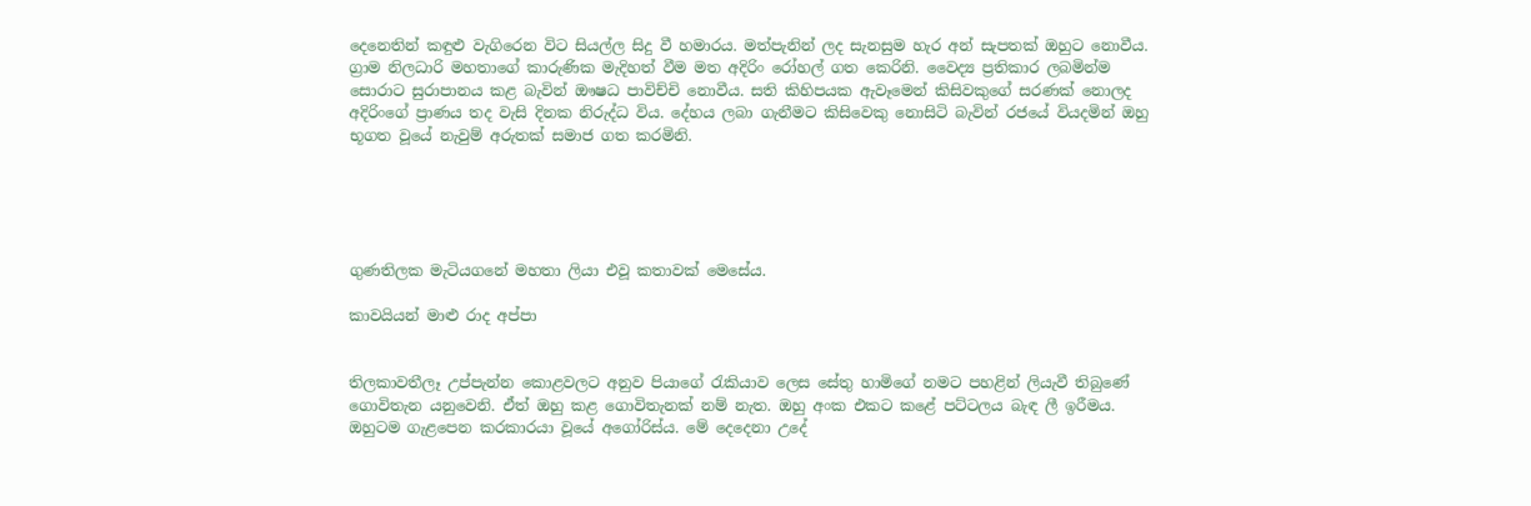දෙනෙතින් කඳුළු වැගිරෙන විට සියල්ල සිදු වී හමාරය. මත්පැනින් ලද සැනසුම හැර අන් සැපතක් ඔහුට නොවීය. ග්‍රාම නිලධාරි මහතාගේ කාරුණික මැදිහත් වීම මත අදිරිං රෝහල් ගත කෙරිනි. වෛද්‍ය ප්‍රතිකාර ලබමින්ම සොරාට සුරාපානය කළ බැවින් ඖෂධ පාවිච්චි නොවීය. සති කිහිපයක ඇවෑමෙන් කිසිවකුගේ සරණක් නොලද අදිරිංගේ ප්‍රාණය තද වැසි දිනක නිරුද්ධ විය. දේහය ලබා ගැනීමට කිසිවෙකු නොසිටි බැවින් රජයේ වියදමින් ඔහු භූගත වූයේ නැවුම් අරුතක් සමාජ ගත කරමිනි.





ගුණතිලක මැටියගනේ මහතා ලියා එවූ කතාවක් මෙසේය.

කාවයියන් මාළු රාද අප්පා


තිලකාවතීලෑ උප්පැන්න කොළවලට අනුව පියාගේ රැකියාව ලෙස සේතු හාමිගේ නමට පහළින් ලියැවී තිබුණේ ගොවිතැන යනුවෙනි. ඒත් ඔහු කළ ගොවිතැනක් නම් නැත. ඔහු අංක එකට කළේ පට්ටලය බැඳ ලී ඉරීමය. ඔහුටම ගැළපෙන කරකාරයා වූයේ අගෝරිස්ය. මේ දෙදෙනා උදේ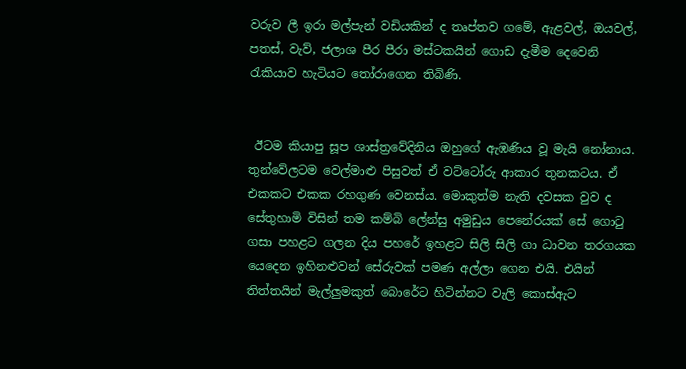වරුව ලී ඉරා මල්පැන් වඩියකින් ද තෘප්තව ගමේ, ඇළවල්, ඔයවල්, පතස්, වැව්, ජලාශ පීර පීරා මස්ටකයින් ගොඩ දැමීම දෙවෙනි රැකියාව හැටියට තෝරාගෙන තිබිණි.


 ඊටම කියාපු සූප ශාස්ත්‍රවේදිනිය ඔහුගේ ඇඹණිය වූ මැයි නෝනාය. තුන්වේලටම වෙල්මාළු පිසුවත් ඒ වට්ටෝරු ආකාර තුනකටය. ඒ එකකට එකක රහගුණ වෙනස්ය. මොකුත්ම නැති දවසක වුව ද සේතුහාමි විසින් තම කම්බි ලේන්සු අමුඩුය පෙනේරයක් සේ ගොටු ගසා පහළට ගලන දිය පහරේ ඉහළට සිලි සිලි ගා ධාවන තරගයක යෙදෙන ඉහිනළුවන් සේරුවක් පමණ අල්ලා ගෙන එයි. එයින් තිත්තයින් මැල්ලුමකුත් බොරේට හිටින්නට වැලි කොස්ඇට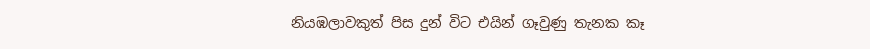නියඹලාවකුත් පිස දුන් විට එයින් ගෑවුණු තැනක කෑ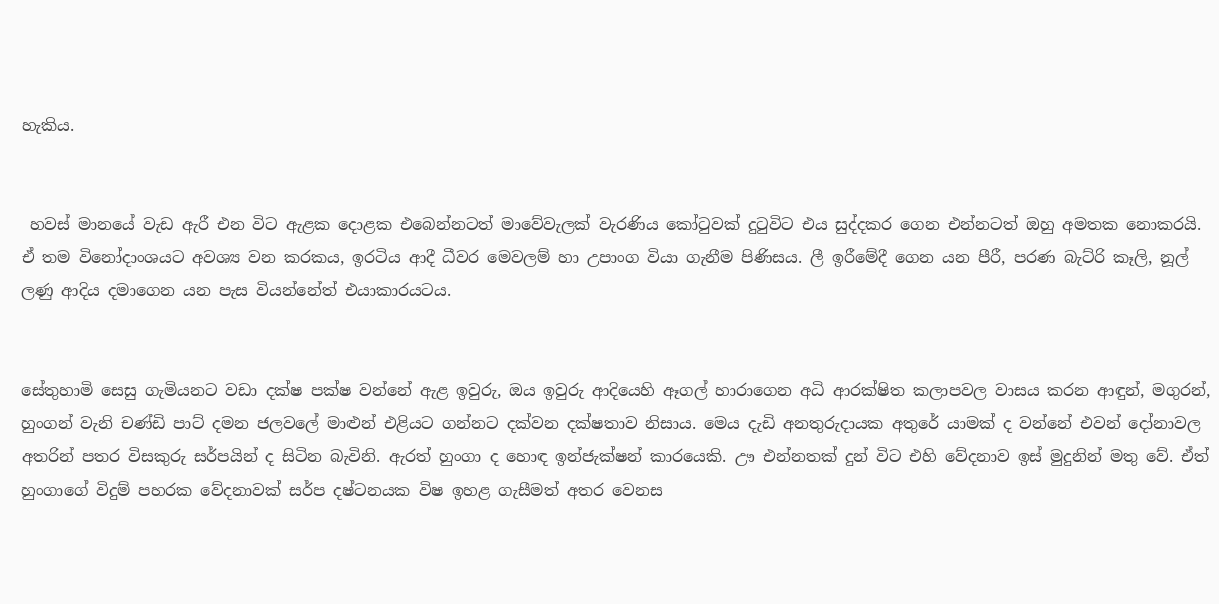හැකිය.


 හවස් මානයේ වැඩ ඇරී එන විට ඇළක දෙ‌ාළක එබෙන්නටත් මාවේවැලක් වැරණිය කෝටුවක් දුටුවිට එය සුද්දකර ගෙන එන්නටත් ඔහු අමතක නොකරයි. ඒ තම විනෝදාංශයට අවශ්‍ය වන කරකය, ඉරටිය ආදී ධීවර මෙවලම් හා උපාංග වියා ගැනීම පිණිසය. ලී ඉරීමේදී ගෙන යන පීරී, පරණ බැට්රි කෑලි, නූල් ලණු ආදිය දමාගෙන යන පැස වියන්නේත් එයාකාරයටය.


සේතුහාමි සෙසු ගැමියනට වඩා දක්ෂ පක්ෂ වන්නේ ඇළ ඉවුරු, ඔය ඉවුරු ආදියෙහි ඈගල් හාරාගෙන අධි ආරක්ෂිත කලාපවල වාසය කරන ආඳුන්, මගුරන්, හුංගන් වැනි චණ්ඩි පාට් දමන ජලවලේ මාළුන් එළියට ගන්නට දක්වන දක්ෂතාව නිසාය. මෙය දැඩි අනතුරුද‌ායක අතුරේ යාමක් ද වන්නේ එවන් දෝනාවල අතරින් පතර විසකුරු සර්පයින් ද සිටින බැවිනි. ඇරත් හුංගා ද හොඳ ඉන්ජැක්ෂන් කාරයෙකි. ඌ එන්නතක් දුන් විට එහි වේදනාව ඉස් මුදුනින් මතු වේ. ඒත් හුංගාගේ විදුම් පහරක වේදනාවක් සර්ප දෂ්ටනයක විෂ ඉහළ ගැසීමත් අතර වෙනස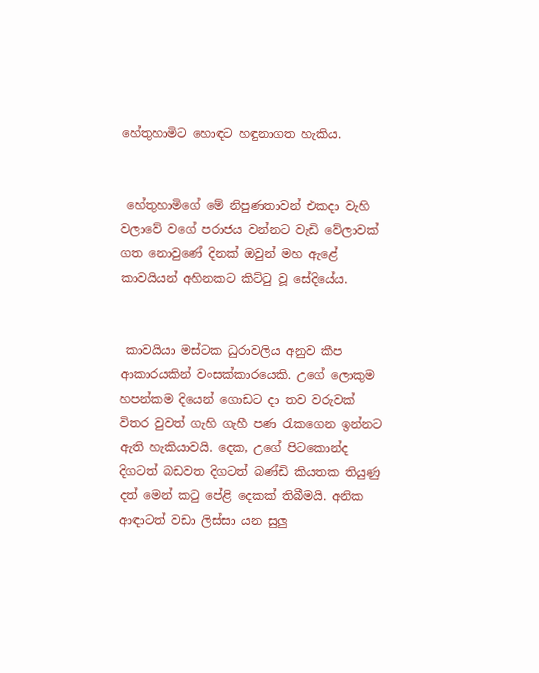හේතුහාමිට හොඳට හඳුනාගත හැකිය.


 හේතුහාමිගේ මේ නිපුණතාවන් එකද‌ා වැහි වලාවේ වගේ පරාජය වන්නට වැඩි වේලාවක් ගත නොවුණේ දිනක් ඔවුන් මහ ඇළේ කාවයියන් අහිනකට කිට්ටු වූ සේදියේය.


 කාවයියා මස්ටක ධුරාවලිය අනුව කීප ආකාරයකින් වංසක්කාරයෙකි. උගේ ලොකුම හපන්කම දියෙන් ගොඩට ද‌ා තව වරුවක් විතර වුවත් ගැහි ගැහී පණ රැකගෙන ඉන්නට ඇති හැකියාවයි. දෙක, උගේ පිටකොන්ද දිගටත් බඩවත දිගටත් බණ්ඩි කියතක තියුණු දත් මෙන් කටු පේළි දෙකක් තිබීමයි. අනික ආ‌ඳ‌ාටත් වඩා ලිස්සා යන සුලු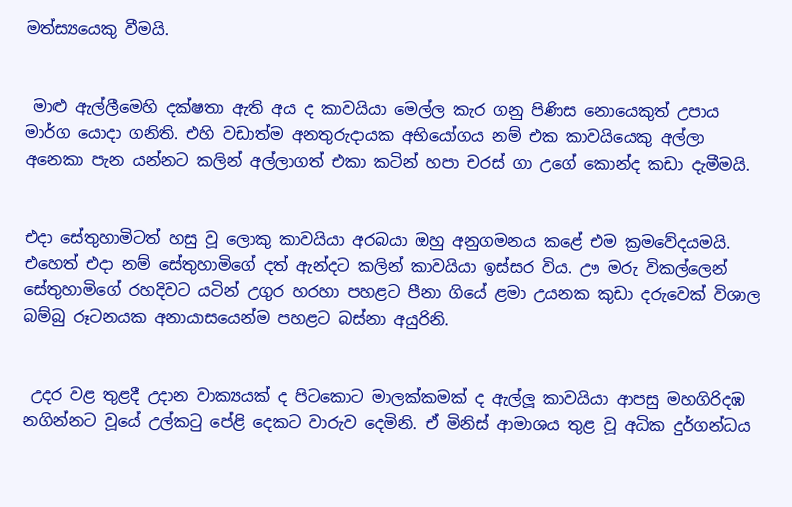මත්ස්‍යයෙකු වීමයි.


 මාළු ඇල්ලීමෙහි දක්ෂතා ඇති අය ද කාවයියා මෙල්ල කැර ගනු පිණිස නොයෙකුත් උපාය මාර්ග යොද‌ා ගනිති. එහි වඩාත්ම අනතුරුද‌ායක අභියෝගය නම් එක කාවයියෙකු අල්ලා අනෙකා පැන යන්නට කලින් අල්ලාගත් එකා කටින් හපා චරස් ගා උගේ කොන්ද කඩා දැමීමයි.


එද‌ා සේතුහාමිටත් හසු වූ ලොකු කාවයියා අරබයා ඔහු අනුගමනය කළේ එම ක්‍රමවේදයමයි. එහෙත් එද‌ා නම් සේතුහාමිගේ දත් ඇන්දට කලින් කාවයියා ඉස්සර විය. ඌ මරු විකල්ලෙන් සේතුහාමිගේ රහදිවට යටින් උගුර හරහා පහළට පීනා ගියේ ළමා උයනක කුඩා දරුවෙක් විශාල බම්බු රූටනයක අනායාසයෙන්ම පහළට බස්නා අයුරිනි.


 උදර වළ තුළදී උද‌ාන වාක්‍යයක් ද පිටකොට මාලක්කමක් ද ඇල්ලූ කාවයියා ආපසු මහගිරිදඹ නගින්නට වූයේ උල්කටු පේළි දෙකට වාරුව දෙමිනි. ඒ මිනිස් ආමාශය තුළ වූ අධික දුර්ගන්ධය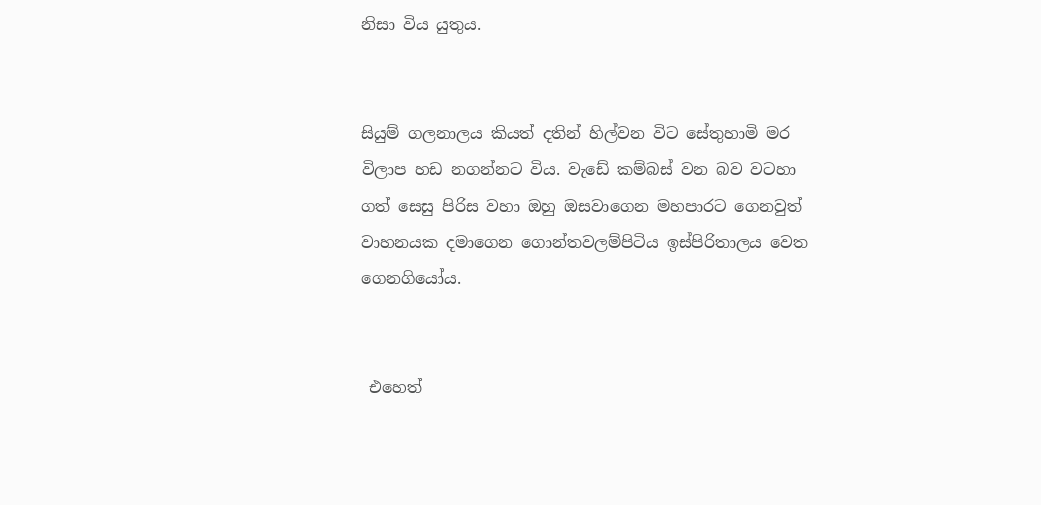නිසා විය යුතුය.


සියුම් ගලනාලය කියත් දතින් හිල්වන විට සේතුහාමි මර විලාප හඩ නගන්නට විය. වැඩේ කම්බස් වන බව වටහා ගත් සෙසු පිරිස වහා ඔහු ඔසවාගෙන මහපාරට ගෙනවුත් වාහනයක දමාගෙන ගොන්තවලම්පිටිය ඉස්පිරිතාලය වෙත ගෙනගියෝය.


 එහෙත්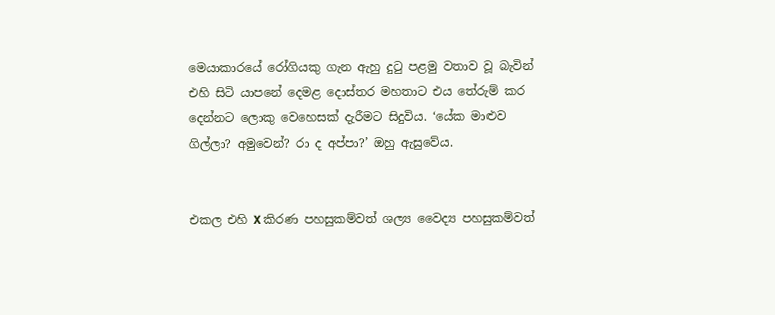මෙයාකාරයේ රෝගියකු ගැන ඇහු දුටු පළමු වතාව වූ බැවින් එහි සිටි යාපනේ දෙමළ දොස්තර මහතාට එය තේරුම් කර දෙන්නට ලොකු වෙහෙසක් දැරීමට සිදුවිය. ‘යේක මාළුව ගිල්ලා? අමුවෙන්? රා ද අප්පා?’ ඔහු ඇසුවේය.


එකල එහි X කිරණ පහසුකම්වත් ශල්‍ය වෛද්‍ය පහසුකම්වත්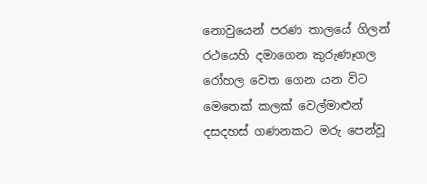නොවුයෙන් පරණ තාලයේ ගිලන් රථයෙහි දමාගෙන කුරුණෑගල රෝහල වෙත ගෙන යන විට මෙතෙක් කලක් වෙල්මාළුන් දසදහස් ගණනකට මරු පෙන්වූ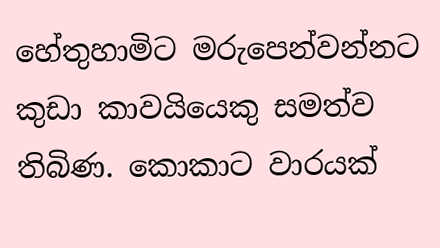හේතුහාමිට මරුපෙන්වන්නට කුඩා කාවයියෙකු සමත්ව තිබිණ. කොකාට වාරයක්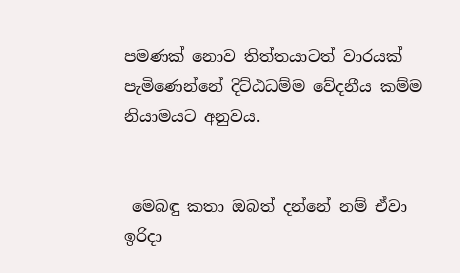පමණක් නොව තිත්තයාටත් වාරයක් පැමිණෙන්නේ දිට්ඨධම්ම වේදනීය කම්ම නියාමයට අනුවය.


 මෙබඳු කතා ඔබත් දන්නේ නම් ඒවා ඉරිද‌ා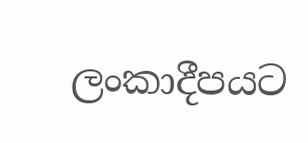ලංකාදීපයට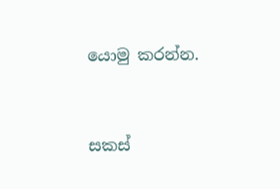යොමු කරන්න.


සකස්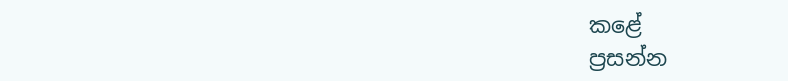කළේ
ප්‍රසන්න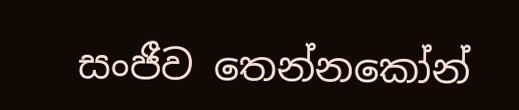සංජීව තෙන්නකෝන්